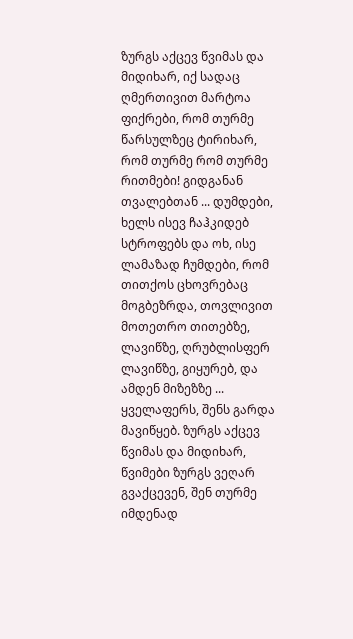ზურგს აქცევ წვიმას და მიდიხარ, იქ სადაც ღმერთივით მარტოა ფიქრები, რომ თურმე წარსულზეც ტირიხარ, რომ თურმე რომ თურმე რითმები! გიდგანან თვალებთან ... დუმდები, ხელს ისევ ჩაჰკიდებ სტროფებს და ოხ, ისე ლამაზად ჩუმდები, რომ თითქოს ცხოვრებაც მოგბეზრდა, თოვლივით მოთეთრო თითებზე, ლავიწზე, ღრუბლისფერ ლავიწზე, გიყურებ, და ამდენ მიზეზზე ... ყველაფერს, შენს გარდა მავიწყებ. ზურგს აქცევ წვიმას და მიდიხარ, წვიმები ზურგს ვეღარ გვაქცევენ, შენ თურმე იმდენად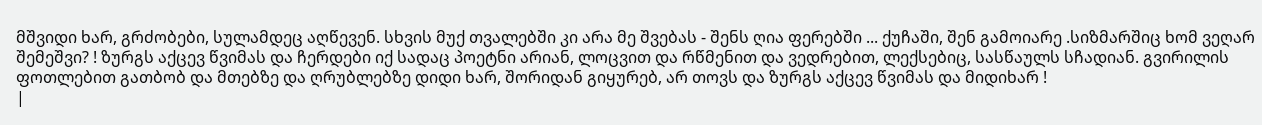მშვიდი ხარ, გრძობები, სულამდეც აღწევენ. სხვის მუქ თვალებში კი არა მე შვებას - შენს ღია ფერებში ... ქუჩაში, შენ გამოიარე .სიზმარშიც ხომ ვეღარ შემეშვი? ! ზურგს აქცევ წვიმას და ჩერდები იქ სადაც პოეტნი არიან, ლოცვით და რწმენით და ვედრებით, ლექსებიც, სასწაულს სჩადიან. გვირილის ფოთლებით გათბობ და მთებზე და ღრუბლებზე დიდი ხარ, შორიდან გიყურებ, არ თოვს და ზურგს აქცევ წვიმას და მიდიხარ !
|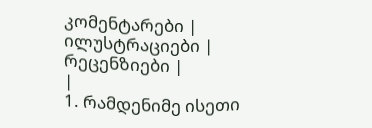კომენტარები |
ილუსტრაციები |
რეცენზიები |
|
1. რამდენიმე ისეთი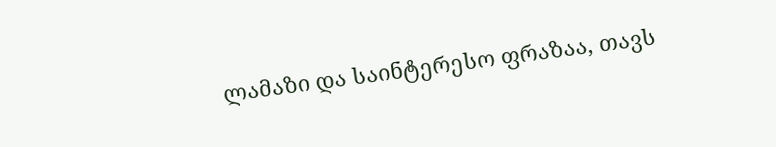ლამაზი და საინტერესო ფრაზაა, თავს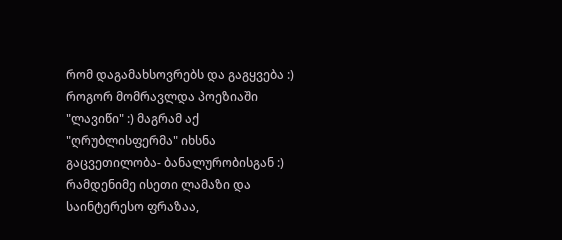რომ დაგამახსოვრებს და გაგყვება :)
როგორ მომრავლდა პოეზიაში "ლავიწი" :) მაგრამ აქ "ღრუბლისფერმა" იხსნა გაცვეთილობა- ბანალურობისგან :)
რამდენიმე ისეთი ლამაზი და საინტერესო ფრაზაა,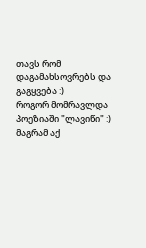თავს რომ დაგამახსოვრებს და გაგყვება :)
როგორ მომრავლდა პოეზიაში "ლავიწი" :) მაგრამ აქ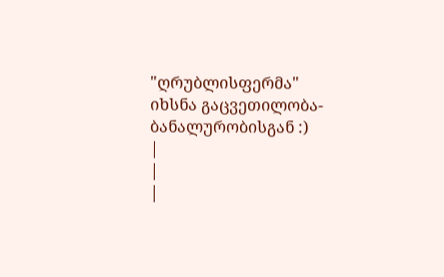"ღრუბლისფერმა" იხსნა გაცვეთილობა- ბანალურობისგან :)
|
|
|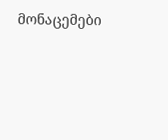მონაცემები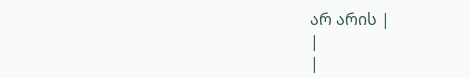არ არის |
|
|